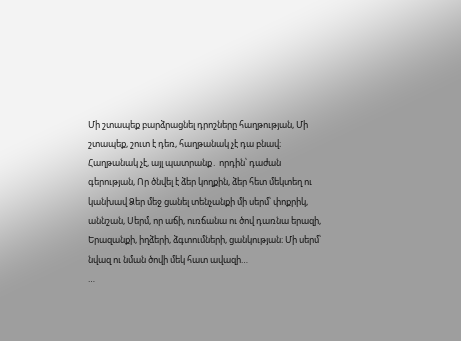Մի շտապեք բարձրացնել դրոշները հաղթության, Մի շտապեք, շուտ է դեռ, հաղթանակ չէ դա բնավ։ Հաղթանակ չէ, այլ պատրանք․ որդին՝ դաժան գերության, Որ ծնվել է ձեր կողքին, ձեր հետ մեկտեղ ու կանխավ Ձեր մեջ ցանել տենչանքի մի սերմ՝ փոքրիկ, աննշան, Սերմ, որ աճի, ուռճանա ու ծով դառնա երազի, Երազանքի, իղձերի, ձգտումների, ցանկության։ Մի սերմ՝ նվազ ու նման ծովի մեկ հատ ավազի…
…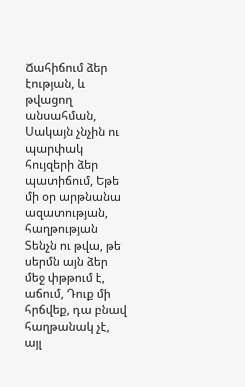Ճահիճում ձեր էության, և թվացող անսահման, Սակայն չնչին ու պարփակ հույզերի ձեր պատիճում, Եթե մի օր արթնանա ազատության, հաղթության Տենչն ու թվա, թե սերմն այն ձեր մեջ փթթում է, աճում, Դուք մի հրճվեք, դա բնավ հաղթանակ չէ, այլ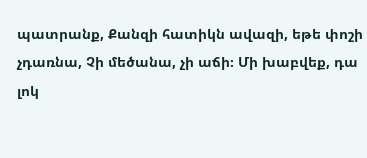պատրանք, Քանզի հատիկն ավազի, եթե փոշի չդառնա, Չի մեծանա, չի աճի։ Մի խաբվեք, դա լոկ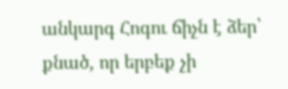անկարգ Հոգու ճիչն է ձեր՝ քնած, որ երբեք չի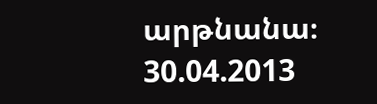արթնանա։
30.04.2013